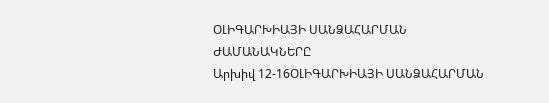ՕԼԻԳԱՐԽԻԱՅԻ ՍԱՆՁԱՀԱՐՄԱՆ ԺԱՄԱՆԱԿՆԵՐԸ
Արխիվ 12-16ՕԼԻԳԱՐԽԻԱՅԻ ՍԱՆՁԱՀԱՐՄԱՆ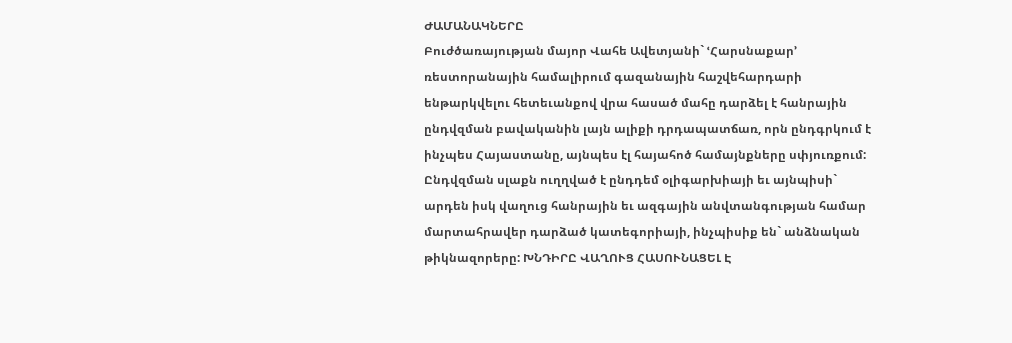ԺԱՄԱՆԱԿՆԵՐԸ
Բուժծառայության մայոր Վահե Ավետյանի` ՙՀարսնաքար՚ ռեստորանային համալիրում գազանային հաշվեհարդարի ենթարկվելու հետեւանքով վրա հասած մահը դարձել է հանրային ընդվզման բավականին լայն ալիքի դրդապատճառ, որն ընդգրկում է ինչպես Հայաստանը, այնպես էլ հայահոծ համայնքները սփյուռքում:
Ընդվզման սլաքն ուղղված է ընդդեմ օլիգարխիայի եւ այնպիսի` արդեն իսկ վաղուց հանրային եւ ազգային անվտանգության համար մարտահրավեր դարձած կատեգորիայի, ինչպիսիք են` անձնական թիկնազորերը: ԽՆԴԻՐԸ ՎԱՂՈՒՑ ՀԱՍՈՒՆԱՑԵԼ Է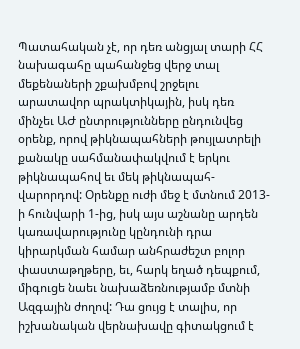Պատահական չէ, որ դեռ անցյալ տարի ՀՀ նախագահը պահանջեց վերջ տալ մեքենաների շքախմբով շրջելու արատավոր պրակտիկային, իսկ դեռ մինչեւ ԱԺ ընտրությունները ընդունվեց օրենք, որով թիկնապահների թույլատրելի քանակը սահմանափակվում է երկու թիկնապահով եւ մեկ թիկնապահ-վարորդով: Օրենքը ուժի մեջ է մտնում 2013-ի հունվարի 1-ից, իսկ այս աշնանը արդեն կառավարությունը կընդունի դրա կիրարկման համար անհրաժեշտ բոլոր փաստաթղթերը, եւ, հարկ եղած դեպքում, միգուցե նաեւ նախաձեռնությամբ մտնի Ազգային ժողով: Դա ցույց է տալիս, որ իշխանական վերնախավը գիտակցում է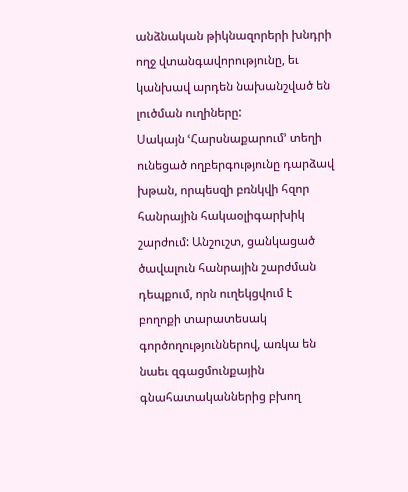անձնական թիկնազորերի խնդրի ողջ վտանգավորությունը, եւ կանխավ արդեն նախանշված են լուծման ուղիները:
Սակայն ՙՀարսնաքարում՚ տեղի ունեցած ողբերգությունը դարձավ խթան, որպեսզի բռնկվի հզոր հանրային հակաօլիգարխիկ շարժում: Անշուշտ, ցանկացած ծավալուն հանրային շարժման դեպքում, որն ուղեկցվում է բողոքի տարատեսակ գործողություններով, առկա են նաեւ զգացմունքային գնահատականներից բխող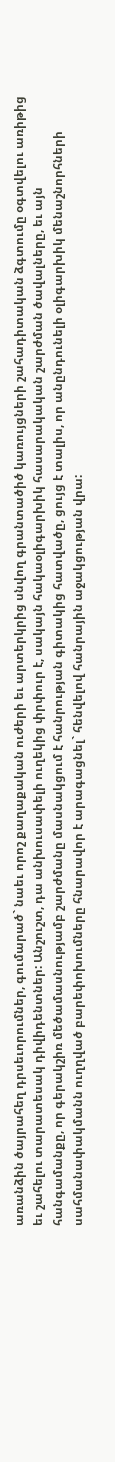առանձին ծայրահեղ դրսեւորումներ, գումարած` նաեւ որոշ քաղաքական ուժերի եւ արտերկրից սնվող գրանտածիծ կառույցների շահադիտական ձգտումը օգտվելու առիթից եւ շահելու տարատեսակ դիվիդենտներ: Անշուշտ, դա անխուսափելի ուղեկից փրփուր է, սակայն հակաօլիգարխիկ հասարակական շարժման ծավալները, եւ այն հանգամանքը, որ գերակշիռ մեծամասնությամբ շարժմանը մասնակցում է հանրության գիտակից հատվածը, ցույց է տալիս, որ անընդունելի օլիգարխիկ մենաշնորհների սահմանափակմանն ուղղված բարեփոխումները հնարավոր է արագացնել` հենվելով հանրային աջակցության վրա: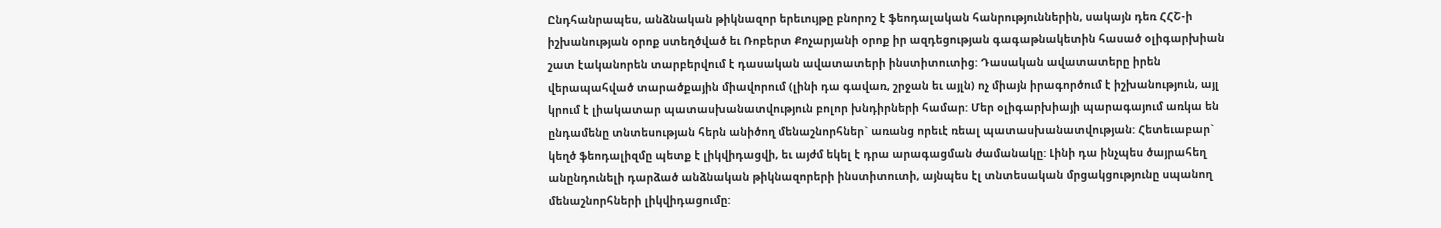Ընդհանրապես, անձնական թիկնազոր երեւույթը բնորոշ է ֆեոդալական հանրություններին, սակայն դեռ ՀՀՇ-ի իշխանության օրոք ստեղծված եւ Ռոբերտ Քոչարյանի օրոք իր ազդեցության գագաթնակետին հասած օլիգարխիան շատ էականորեն տարբերվում է դասական ավատատերի ինստիտուտից: Դասական ավատատերը իրեն վերապահված տարածքային միավորում (լինի դա գավառ, շրջան եւ այլն) ոչ միայն իրագործում է իշխանություն, այլ կրում է լիակատար պատասխանատվություն բոլոր խնդիրների համար: Մեր օլիգարխիայի պարագայում առկա են ընդամենը տնտեսության հերն անիծող մենաշնորհներ` առանց որեւէ ռեալ պատասխանատվության: Հետեւաբար` կեղծ ֆեոդալիզմը պետք է լիկվիդացվի, եւ այժմ եկել է դրա արագացման ժամանակը: Լինի դա ինչպես ծայրահեղ անընդունելի դարձած անձնական թիկնազորերի ինստիտուտի, այնպես էլ տնտեսական մրցակցությունը սպանող մենաշնորհների լիկվիդացումը: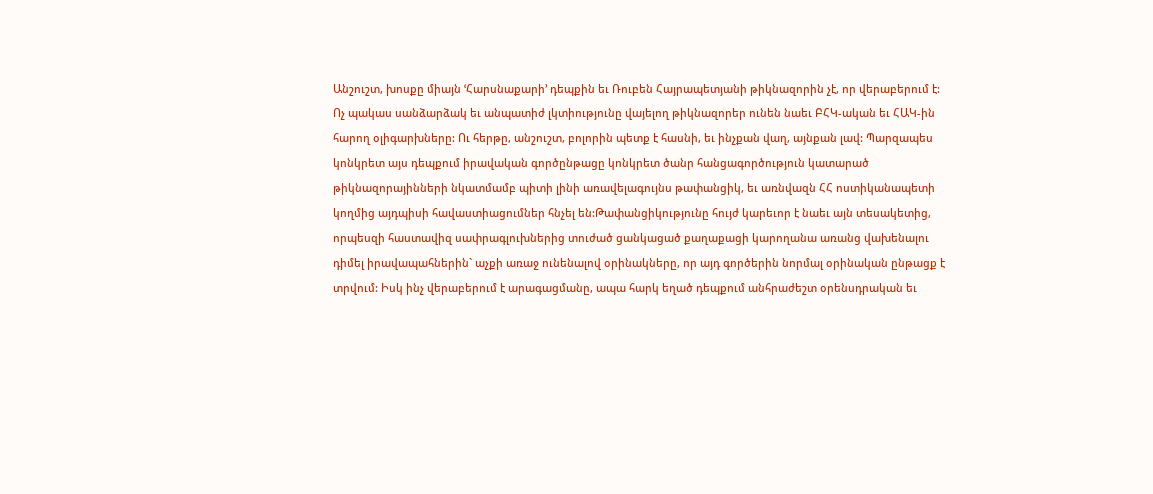Անշուշտ, խոսքը միայն ՙՀարսնաքարի՚ դեպքին եւ Ռուբեն Հայրապետյանի թիկնազորին չէ, որ վերաբերում է: Ոչ պակաս սանձարձակ եւ անպատիժ լկտիությունը վայելող թիկնազորեր ունեն նաեւ ԲՀԿ-ական եւ ՀԱԿ-ին հարող օլիգարխները: Ու հերթը, անշուշտ, բոլորին պետք է հասնի, եւ ինչքան վաղ, այնքան լավ: Պարզապես կոնկրետ այս դեպքում իրավական գործընթացը կոնկրետ ծանր հանցագործություն կատարած թիկնազորայինների նկատմամբ պիտի լինի առավելագույնս թափանցիկ, եւ առնվազն ՀՀ ոստիկանապետի կողմից այդպիսի հավաստիացումներ հնչել են:Թափանցիկությունը հույժ կարեւոր է նաեւ այն տեսակետից, որպեսզի հաստավիզ սափրագլուխներից տուժած ցանկացած քաղաքացի կարողանա առանց վախենալու դիմել իրավապահներին` աչքի առաջ ունենալով օրինակները, որ այդ գործերին նորմալ օրինական ընթացք է տրվում: Իսկ ինչ վերաբերում է արագացմանը, ապա հարկ եղած դեպքում անհրաժեշտ օրենսդրական եւ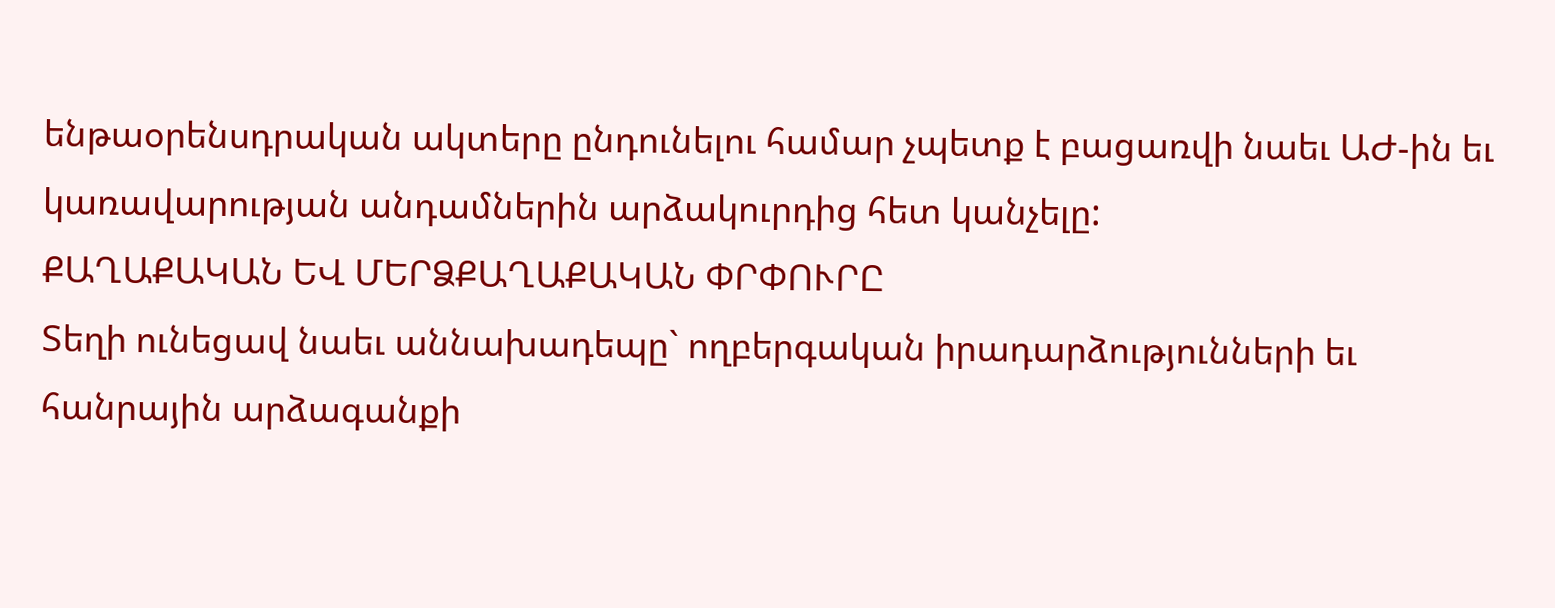ենթաօրենսդրական ակտերը ընդունելու համար չպետք է բացառվի նաեւ ԱԺ-ին եւ կառավարության անդամներին արձակուրդից հետ կանչելը:
ՔԱՂԱՔԱԿԱՆ ԵՎ ՄԵՐՁՔԱՂԱՔԱԿԱՆ ՓՐՓՈՒՐԸ
Տեղի ունեցավ նաեւ աննախադեպը` ողբերգական իրադարձությունների եւ հանրային արձագանքի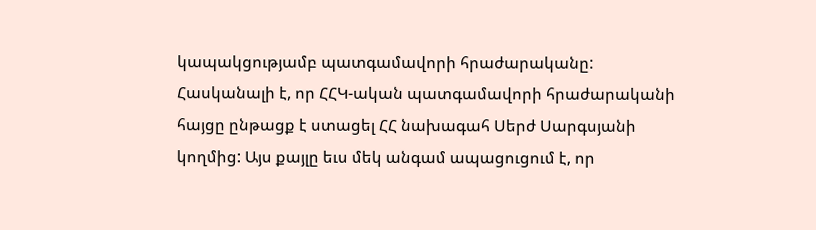կապակցությամբ պատգամավորի հրաժարականը: Հասկանալի է, որ ՀՀԿ-ական պատգամավորի հրաժարականի հայցը ընթացք է ստացել ՀՀ նախագահ Սերժ Սարգսյանի կողմից: Այս քայլը եւս մեկ անգամ ապացուցում է, որ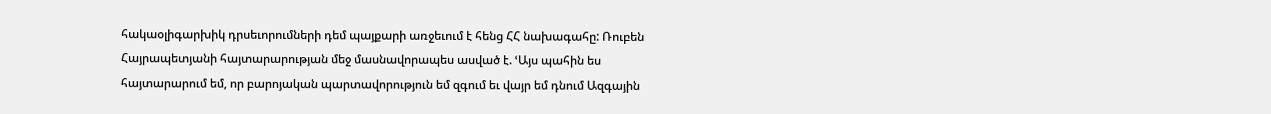հակաօլիգարխիկ դրսեւորումների դեմ պայքարի առջեւում է հենց ՀՀ նախագահը: Ռուբեն Հայրապետյանի հայտարարության մեջ մասնավորապես ասված է. ՙԱյս պահին ես հայտարարում եմ, որ բարոյական պարտավորություն եմ զգում եւ վայր եմ դնում Ազգային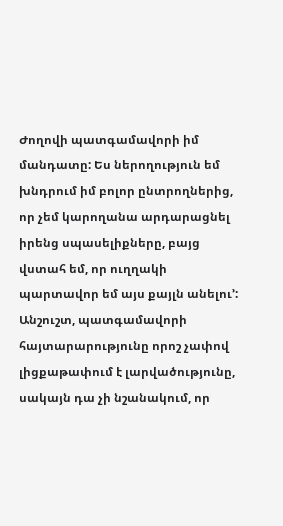Ժողովի պատգամավորի իմ մանդատը: Ես ներողություն եմ խնդրում իմ բոլոր ընտրողներից, որ չեմ կարողանա արդարացնել իրենց սպասելիքները, բայց վստահ եմ, որ ուղղակի պարտավոր եմ այս քայլն անելու՚:
Անշուշտ, պատգամավորի հայտարարությունը որոշ չափով լիցքաթափում է լարվածությունը, սակայն դա չի նշանակում, որ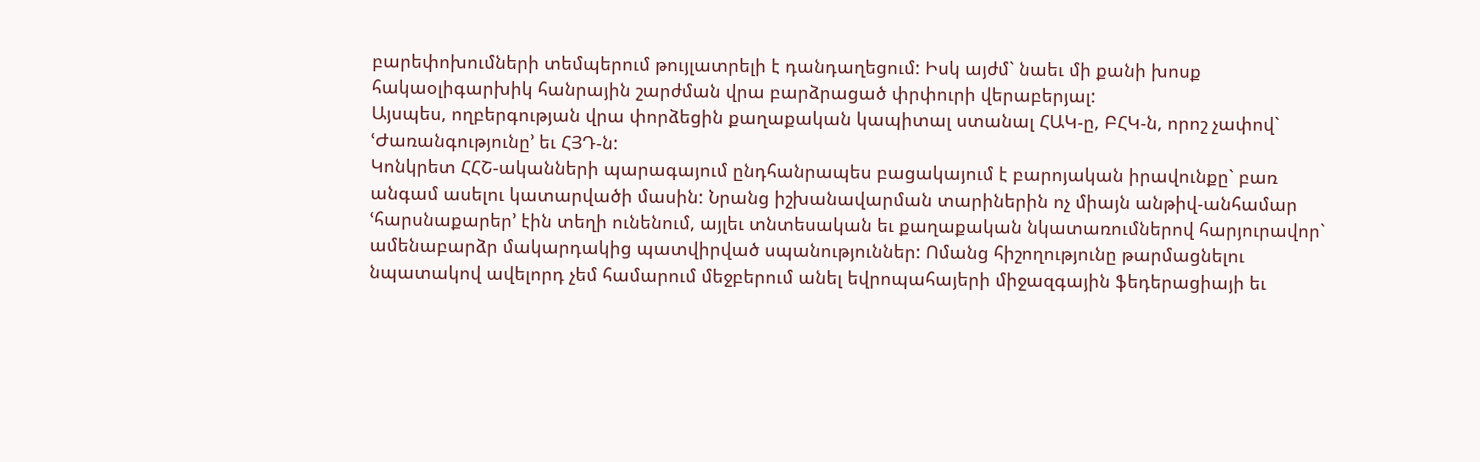բարեփոխումների տեմպերում թույլատրելի է դանդաղեցում: Իսկ այժմ` նաեւ մի քանի խոսք հակաօլիգարխիկ հանրային շարժման վրա բարձրացած փրփուրի վերաբերյալ:
Այսպես, ողբերգության վրա փորձեցին քաղաքական կապիտալ ստանալ ՀԱԿ-ը, ԲՀԿ-ն, որոշ չափով` ՙԺառանգությունը՚ եւ ՀՅԴ-ն:
Կոնկրետ ՀՀՇ-ականների պարագայում ընդհանրապես բացակայում է բարոյական իրավունքը` բառ անգամ ասելու կատարվածի մասին: Նրանց իշխանավարման տարիներին ոչ միայն անթիվ-անհամար ՙհարսնաքարեր՚ էին տեղի ունենում, այլեւ տնտեսական եւ քաղաքական նկատառումներով հարյուրավոր` ամենաբարձր մակարդակից պատվիրված սպանություններ: Ոմանց հիշողությունը թարմացնելու նպատակով ավելորդ չեմ համարում մեջբերում անել եվրոպահայերի միջազգային ֆեդերացիայի եւ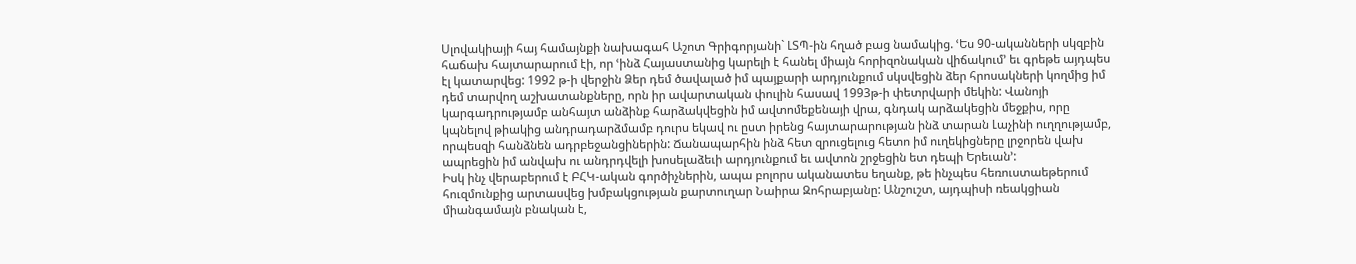Սլովակիայի հայ համայնքի նախագահ Աշոտ Գրիգորյանի` ԼՏՊ-ին հղած բաց նամակից. ՙԵս 90-ականների սկզբին հաճախ հայտարարում էի, որ ՙինձ Հայաստանից կարելի է հանել միայն հորիզոնական վիճակում՚ եւ գրեթե այդպես էլ կատարվեց: 1992 թ-ի վերջին Ձեր դեմ ծավալած իմ պայքարի արդյունքում սկսվեցին ձեր հրոսակների կողմից իմ դեմ տարվող աշխատանքները, որն իր ավարտական փուլին հասավ 1993թ-ի փետրվարի մեկին: Վանոյի կարգադրությամբ անհայտ անձինք հարձակվեցին իմ ավտոմեքենայի վրա, գնդակ արձակեցին մեջքիս, որը կպնելով թիակից անդրադարձմամբ դուրս եկավ ու ըստ իրենց հայտարարության ինձ տարան Լաչինի ուղղությամբ, որպեսզի հանձնեն ադրբեջանցիներին: Ճանապարհին ինձ հետ զրուցելուց հետո իմ ուղեկիցները լրջորեն վախ ապրեցին իմ անվախ ու անդրդվելի խոսելաձեւի արդյունքում եւ ավտոն շրջեցին ետ դեպի Երեւան՚:
Իսկ ինչ վերաբերում է ԲՀԿ-ական գործիչներին, ապա բոլորս ականատես եղանք, թե ինչպես հեռուստաեթերում հուզմունքից արտասվեց խմբակցության քարտուղար Նաիրա Զոհրաբյանը: Անշուշտ, այդպիսի ռեակցիան միանգամայն բնական է,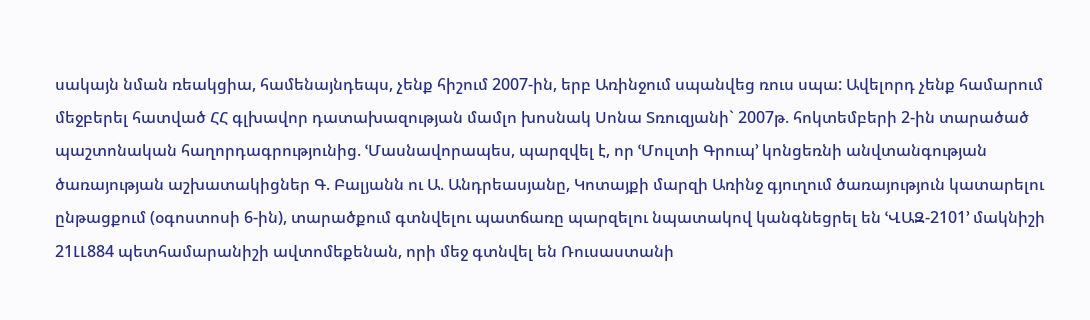սակայն նման ռեակցիա, համենայնդեպս, չենք հիշում 2007-ին, երբ Առինջում սպանվեց ռուս սպա: Ավելորդ չենք համարում մեջբերել հատված ՀՀ գլխավոր դատախազության մամլո խոսնակ Սոնա Տռուզյանի` 2007թ. հոկտեմբերի 2-ին տարածած պաշտոնական հաղորդագրությունից. ՙՄասնավորապես, պարզվել է, որ ՙՄուլտի Գրուպ՚ կոնցեռնի անվտանգության ծառայության աշխատակիցներ Գ. Բալյանն ու Ա. Անդրեասյանը, Կոտայքի մարզի Առինջ գյուղում ծառայություն կատարելու ընթացքում (օգոստոսի 6-ին), տարածքում գտնվելու պատճառը պարզելու նպատակով կանգնեցրել են ՙՎԱԶ-2101՚ մակնիշի 21ԼԼ884 պետհամարանիշի ավտոմեքենան, որի մեջ գտնվել են Ռուսաստանի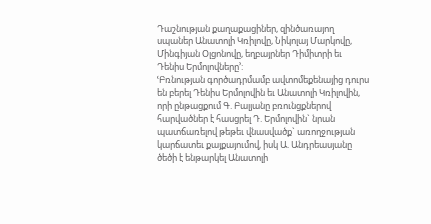Դաշնության քաղաքացիներ, զինծառայող սպաներ Անատոլի Կռիլովը, Նիկոլայ Մարկովը, Մինգիյան Օլցոնովը, եղբայրներ Դիմիտրի եւ Դենիս Երմոլովները՚:
ՙԲռնության գործադրմամբ ավտոմեքենայից դուրս են բերել Դենիս Երմոլովին եւ Անատոլի Կռիլովին, որի ընթացքում Գ. Բալյանը բռունցքներով հարվածներ է հասցրել Դ. Երմոլովին` նրան պատճառելով թեթեւ վնասվածք` առողջության կարճատեւ քայքայումով, իսկ Ա. Անդրեասյանը ծեծի է ենթարկել Անատոլի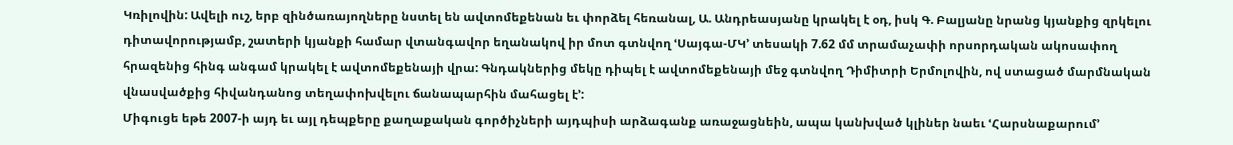Կռիլովին: Ավելի ուշ, երբ զինծառայողները նստել են ավտոմեքենան եւ փորձել հեռանալ, Ա. Անդրեասյանը կրակել է օդ, իսկ Գ. Բալյանը նրանց կյանքից զրկելու դիտավորությամբ, շատերի կյանքի համար վտանգավոր եղանակով իր մոտ գտնվող ՙՍայգա-ՄԿ՚ տեսակի 7.62 մմ տրամաչափի որսորդական ակոսափող հրազենից հինգ անգամ կրակել է ավտոմեքենայի վրա: Գնդակներից մեկը դիպել է ավտոմեքենայի մեջ գտնվող Դիմիտրի Երմոլովին, ով ստացած մարմնական վնասվածքից հիվանդանոց տեղափոխվելու ճանապարհին մահացել է՚:
Միգուցե եթե 2007-ի այդ եւ այլ դեպքերը քաղաքական գործիչների այդպիսի արձագանք առաջացնեին, ապա կանխված կլիներ նաեւ ՙՀարսնաքարում՚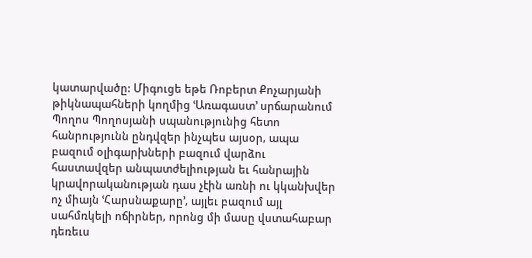կատարվածը: Միգուցե եթե Ռոբերտ Քոչարյանի թիկնապահների կողմից ՙԱռագաստ՚ սրճարանում Պողոս Պողոսյանի սպանությունից հետո հանրությունն ընդվզեր ինչպես այսօր, ապա բազում օլիգարխների բազում վարձու հաստավզեր անպատժելիության եւ հանրային կրավորականության դաս չէին առնի ու կկանխվեր ոչ միայն ՙՀարսնաքարը՚, այլեւ բազում այլ սահմռկելի ոճիրներ, որոնց մի մասը վստահաբար դեռեւս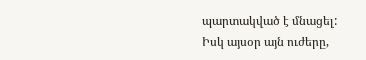պարտակված է մնացել:
Իսկ այսօր այն ուժերը,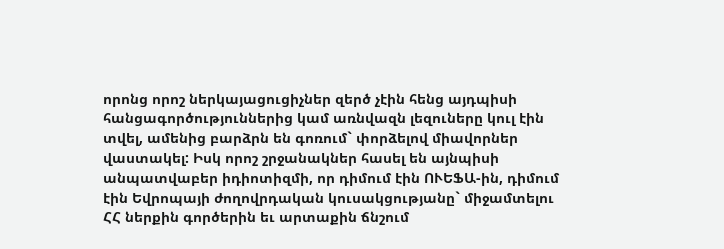որոնց որոշ ներկայացուցիչներ զերծ չէին հենց այդպիսի հանցագործություններից կամ առնվազն լեզուները կուլ էին տվել, ամենից բարձրն են գոռում` փորձելով միավորներ վաստակել: Իսկ որոշ շրջանակներ հասել են այնպիսի անպատվաբեր իդիոտիզմի, որ դիմում էին ՈՒԵՖԱ-ին, դիմում էին Եվրոպայի ժողովրդական կուսակցությանը` միջամտելու ՀՀ ներքին գործերին եւ արտաքին ճնշում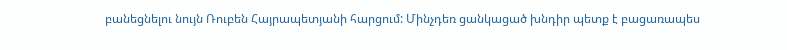բանեցնելու նույն Ռուբեն Հայրապետյանի հարցում: Մինչդեռ ցանկացած խնդիր պետք է բացառապես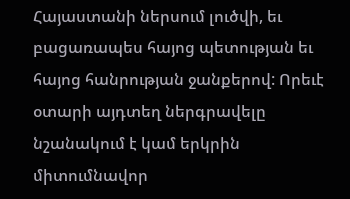Հայաստանի ներսում լուծվի, եւ բացառապես հայոց պետության եւ հայոց հանրության ջանքերով: Որեւէ օտարի այդտեղ ներգրավելը նշանակում է կամ երկրին միտումնավոր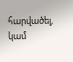հարվածել, կամ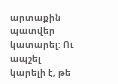արտաքին պատվեր կատարել: Ու ապշել կարելի է, թե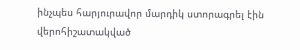ինչպես հարյուրավոր մարդիկ ստորագրել էին վերոհիշատակված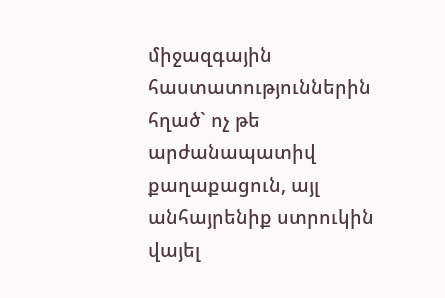միջազգային հաստատություններին հղած` ոչ թե արժանապատիվ քաղաքացուն, այլ անհայրենիք ստրուկին վայել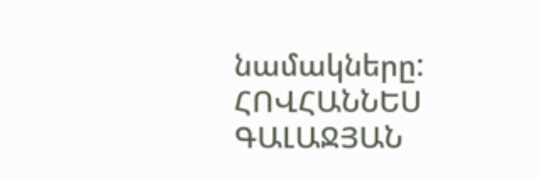նամակները:
ՀՈՎՀԱՆՆԵՍ ԳԱԼԱՋՅԱՆ